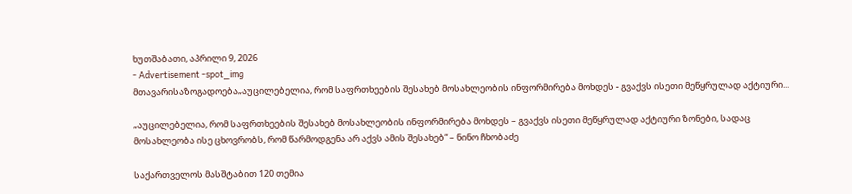ხუთშაბათი, აპრილი 9, 2026
- Advertisement -spot_img
მთავარისაზოგადოება„აუცილებელია, რომ საფრთხეების შესახებ მოსახლეობის ინფორმირება მოხდეს - გვაქვს ისეთი მეწყრულად აქტიური...

„აუცილებელია, რომ საფრთხეების შესახებ მოსახლეობის ინფორმირება მოხდეს – გვაქვს ისეთი მეწყრულად აქტიური ზონები, სადაც მოსახლეობა ისე ცხოვრობს, რომ წარმოდგენა არ აქვს ამის შესახებ“ – ნინო ჩხობაძე

საქართველოს მასშტაბით 120 თემია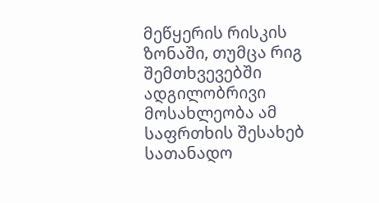მეწყერის რისკის ზონაში, თუმცა რიგ შემთხვევებში ადგილობრივი მოსახლეობა ამ საფრთხის შესახებ სათანადო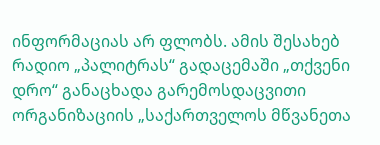ინფორმაციას არ ფლობს. ამის შესახებ რადიო „პალიტრას“ გადაცემაში „თქვენი დრო“ განაცხადა გარემოსდაცვითი ორგანიზაციის „საქართველოს მწვანეთა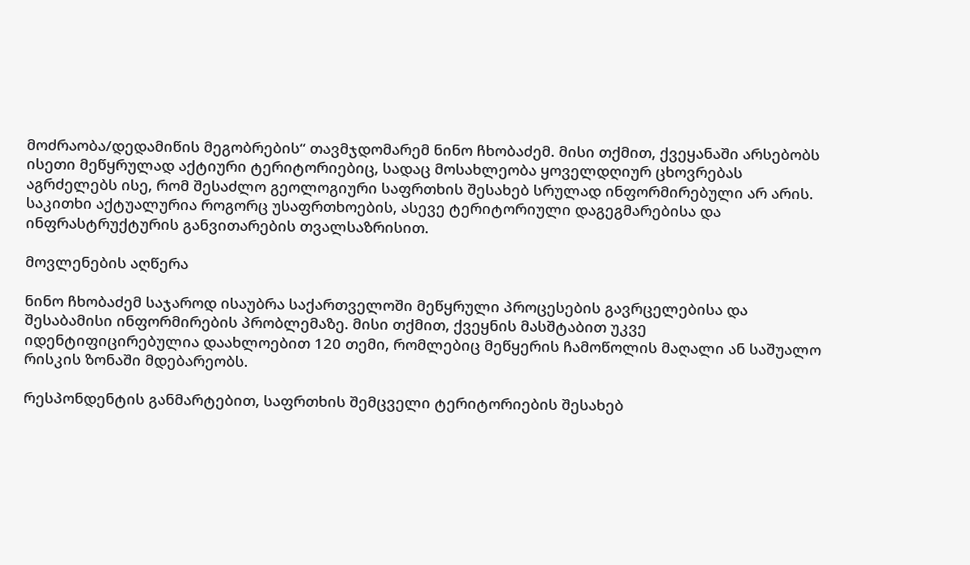მოძრაობა/დედამიწის მეგობრების“ თავმჯდომარემ ნინო ჩხობაძემ. მისი თქმით, ქვეყანაში არსებობს ისეთი მეწყრულად აქტიური ტერიტორიებიც, სადაც მოსახლეობა ყოველდღიურ ცხოვრებას აგრძელებს ისე, რომ შესაძლო გეოლოგიური საფრთხის შესახებ სრულად ინფორმირებული არ არის. საკითხი აქტუალურია როგორც უსაფრთხოების, ასევე ტერიტორიული დაგეგმარებისა და ინფრასტრუქტურის განვითარების თვალსაზრისით.

მოვლენების აღწერა

ნინო ჩხობაძემ საჯაროდ ისაუბრა საქართველოში მეწყრული პროცესების გავრცელებისა და შესაბამისი ინფორმირების პრობლემაზე. მისი თქმით, ქვეყნის მასშტაბით უკვე იდენტიფიცირებულია დაახლოებით 120 თემი, რომლებიც მეწყერის ჩამოწოლის მაღალი ან საშუალო რისკის ზონაში მდებარეობს.

რესპონდენტის განმარტებით, საფრთხის შემცველი ტერიტორიების შესახებ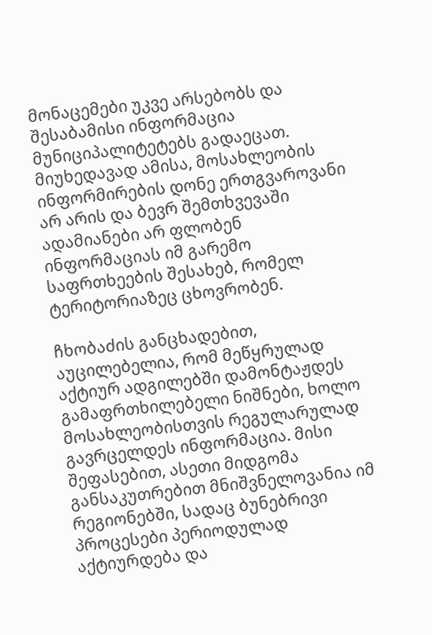მონაცემები უკვე არსებობს და შესაბამისი ინფორმაცია მუნიციპალიტეტებს გადაეცათ. მიუხედავად ამისა, მოსახლეობის ინფორმირების დონე ერთგვაროვანი არ არის და ბევრ შემთხვევაში ადამიანები არ ფლობენ ინფორმაციას იმ გარემო საფრთხეების შესახებ, რომელ ტერიტორიაზეც ცხოვრობენ.

ჩხობაძის განცხადებით, აუცილებელია, რომ მეწყრულად აქტიურ ადგილებში დამონტაჟდეს გამაფრთხილებელი ნიშნები, ხოლო მოსახლეობისთვის რეგულარულად გავრცელდეს ინფორმაცია. მისი შეფასებით, ასეთი მიდგომა განსაკუთრებით მნიშვნელოვანია იმ რეგიონებში, სადაც ბუნებრივი პროცესები პერიოდულად აქტიურდება და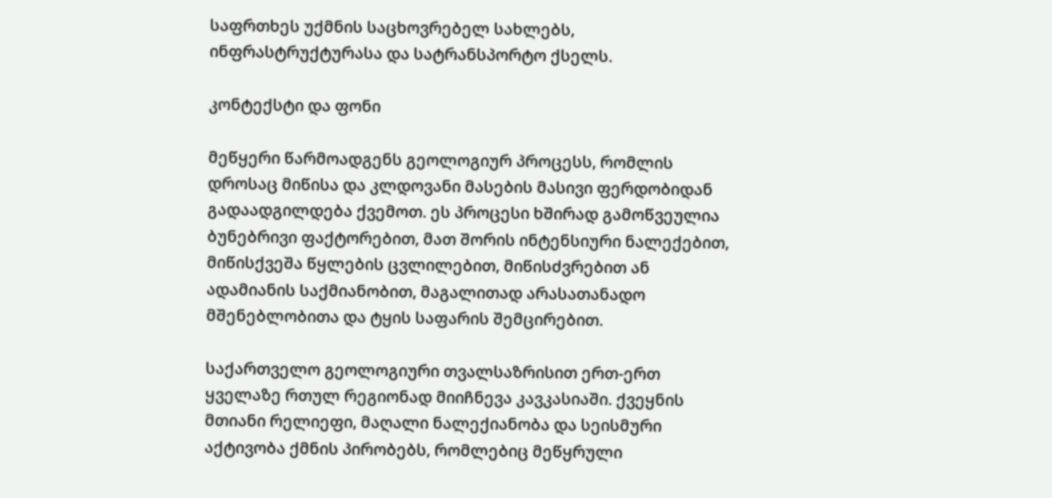საფრთხეს უქმნის საცხოვრებელ სახლებს, ინფრასტრუქტურასა და სატრანსპორტო ქსელს.

კონტექსტი და ფონი

მეწყერი წარმოადგენს გეოლოგიურ პროცესს, რომლის დროსაც მიწისა და კლდოვანი მასების მასივი ფერდობიდან გადაადგილდება ქვემოთ. ეს პროცესი ხშირად გამოწვეულია ბუნებრივი ფაქტორებით, მათ შორის ინტენსიური ნალექებით, მიწისქვეშა წყლების ცვლილებით, მიწისძვრებით ან ადამიანის საქმიანობით, მაგალითად არასათანადო მშენებლობითა და ტყის საფარის შემცირებით.

საქართველო გეოლოგიური თვალსაზრისით ერთ-ერთ ყველაზე რთულ რეგიონად მიიჩნევა კავკასიაში. ქვეყნის მთიანი რელიეფი, მაღალი ნალექიანობა და სეისმური აქტივობა ქმნის პირობებს, რომლებიც მეწყრული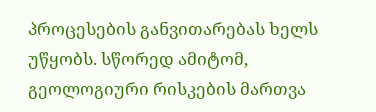პროცესების განვითარებას ხელს უწყობს. სწორედ ამიტომ, გეოლოგიური რისკების მართვა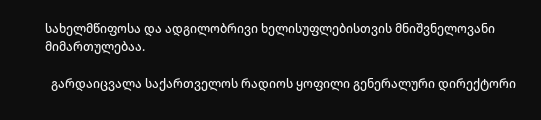სახელმწიფოსა და ადგილობრივი ხელისუფლებისთვის მნიშვნელოვანი მიმართულებაა.

  გარდაიცვალა საქართველოს რადიოს ყოფილი გენერალური დირექტორი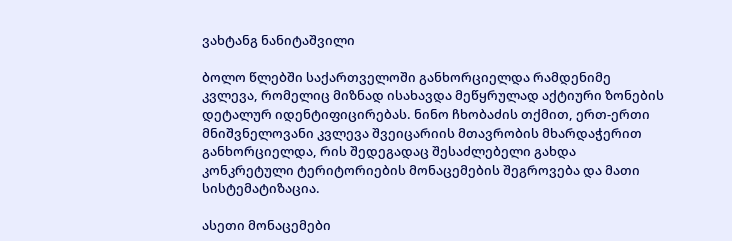ვახტანგ ნანიტაშვილი

ბოლო წლებში საქართველოში განხორციელდა რამდენიმე კვლევა, რომელიც მიზნად ისახავდა მეწყრულად აქტიური ზონების დეტალურ იდენტიფიცირებას. ნინო ჩხობაძის თქმით, ერთ-ერთი მნიშვნელოვანი კვლევა შვეიცარიის მთავრობის მხარდაჭერით განხორციელდა, რის შედეგადაც შესაძლებელი გახდა კონკრეტული ტერიტორიების მონაცემების შეგროვება და მათი სისტემატიზაცია.

ასეთი მონაცემები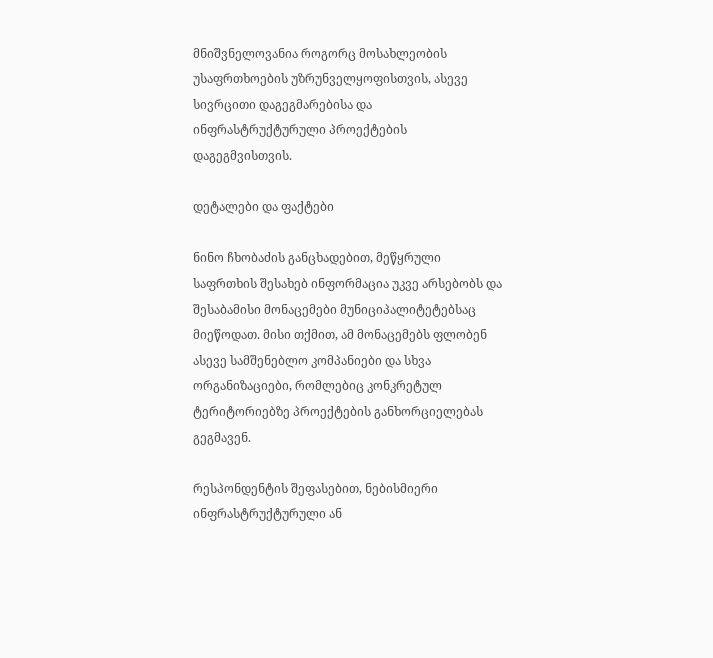მნიშვნელოვანია როგორც მოსახლეობის უსაფრთხოების უზრუნველყოფისთვის, ასევე სივრცითი დაგეგმარებისა და ინფრასტრუქტურული პროექტების დაგეგმვისთვის.

დეტალები და ფაქტები

ნინო ჩხობაძის განცხადებით, მეწყრული საფრთხის შესახებ ინფორმაცია უკვე არსებობს და შესაბამისი მონაცემები მუნიციპალიტეტებსაც მიეწოდათ. მისი თქმით, ამ მონაცემებს ფლობენ ასევე სამშენებლო კომპანიები და სხვა ორგანიზაციები, რომლებიც კონკრეტულ ტერიტორიებზე პროექტების განხორციელებას გეგმავენ.

რესპონდენტის შეფასებით, ნებისმიერი ინფრასტრუქტურული ან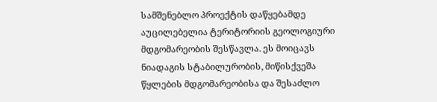სამშენებლო პროექტის დაწყებამდე აუცილებელია ტერიტორიის გეოლოგიური მდგომარეობის შესწავლა. ეს მოიცავს ნიადაგის სტაბილურობის, მიწისქვეშა წყლების მდგომარეობისა და შესაძლო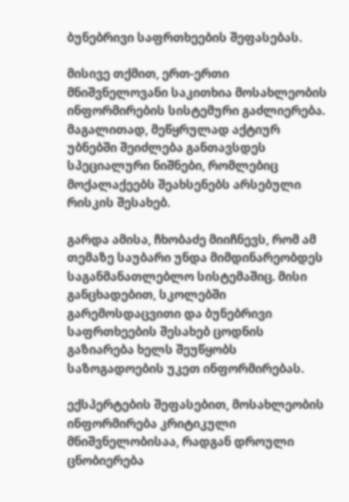ბუნებრივი საფრთხეების შეფასებას.

მისივე თქმით, ერთ-ერთი მნიშვნელოვანი საკითხია მოსახლეობის ინფორმირების სისტემური გაძლიერება. მაგალითად, მეწყრულად აქტიურ უბნებში შეიძლება განთავსდეს სპეციალური ნიშნები, რომლებიც მოქალაქეებს შეახსენებს არსებული რისკის შესახებ.

გარდა ამისა, ჩხობაძე მიიჩნევს, რომ ამ თემაზე საუბარი უნდა მიმდინარეობდეს საგანმანათლებლო სისტემაშიც. მისი განცხადებით, სკოლებში გარემოსდაცვითი და ბუნებრივი საფრთხეების შესახებ ცოდნის გაზიარება ხელს შეუწყობს საზოგადოების უკეთ ინფორმირებას.

ექსპერტების შეფასებით, მოსახლეობის ინფორმირება კრიტიკული მნიშვნელობისაა, რადგან დროული ცნობიერება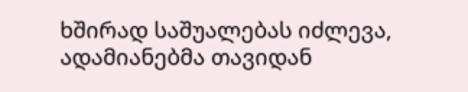ხშირად საშუალებას იძლევა, ადამიანებმა თავიდან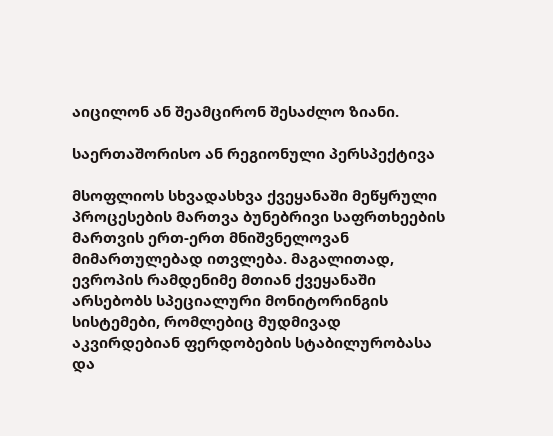აიცილონ ან შეამცირონ შესაძლო ზიანი.

საერთაშორისო ან რეგიონული პერსპექტივა

მსოფლიოს სხვადასხვა ქვეყანაში მეწყრული პროცესების მართვა ბუნებრივი საფრთხეების მართვის ერთ-ერთ მნიშვნელოვან მიმართულებად ითვლება. მაგალითად, ევროპის რამდენიმე მთიან ქვეყანაში არსებობს სპეციალური მონიტორინგის სისტემები, რომლებიც მუდმივად აკვირდებიან ფერდობების სტაბილურობასა და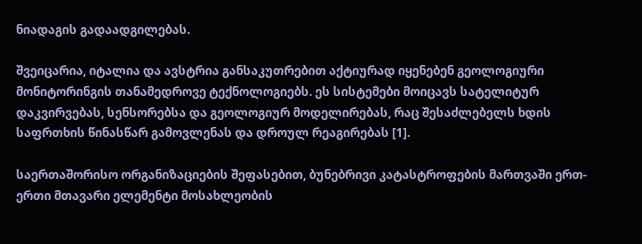ნიადაგის გადაადგილებას.

შვეიცარია, იტალია და ავსტრია განსაკუთრებით აქტიურად იყენებენ გეოლოგიური მონიტორინგის თანამედროვე ტექნოლოგიებს. ეს სისტემები მოიცავს სატელიტურ დაკვირვებას, სენსორებსა და გეოლოგიურ მოდელირებას, რაც შესაძლებელს ხდის საფრთხის წინასწარ გამოვლენას და დროულ რეაგირებას [1].

საერთაშორისო ორგანიზაციების შეფასებით, ბუნებრივი კატასტროფების მართვაში ერთ-ერთი მთავარი ელემენტი მოსახლეობის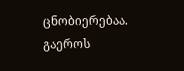ცნობიერებაა. გაეროს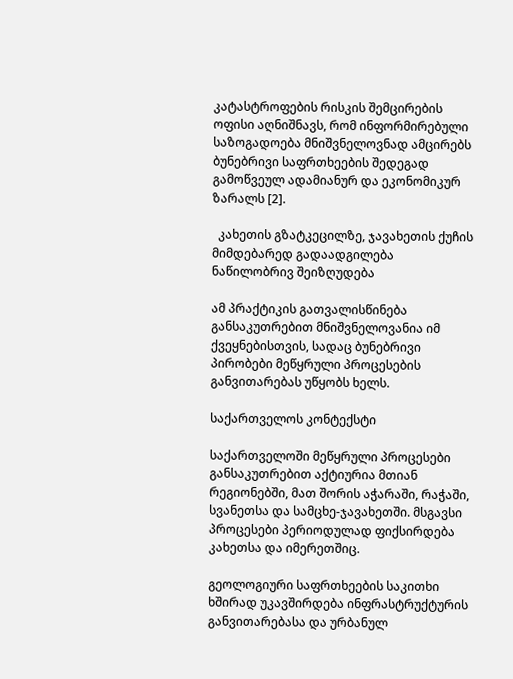კატასტროფების რისკის შემცირების ოფისი აღნიშნავს, რომ ინფორმირებული საზოგადოება მნიშვნელოვნად ამცირებს ბუნებრივი საფრთხეების შედეგად გამოწვეულ ადამიანურ და ეკონომიკურ ზარალს [2].

  კახეთის გზატკეცილზე, ჯავახეთის ქუჩის მიმდებარედ გადაადგილება ნაწილობრივ შეიზღუდება

ამ პრაქტიკის გათვალისწინება განსაკუთრებით მნიშვნელოვანია იმ ქვეყნებისთვის, სადაც ბუნებრივი პირობები მეწყრული პროცესების განვითარებას უწყობს ხელს.

საქართველოს კონტექსტი

საქართველოში მეწყრული პროცესები განსაკუთრებით აქტიურია მთიან რეგიონებში, მათ შორის აჭარაში, რაჭაში, სვანეთსა და სამცხე-ჯავახეთში. მსგავსი პროცესები პერიოდულად ფიქსირდება კახეთსა და იმერეთშიც.

გეოლოგიური საფრთხეების საკითხი ხშირად უკავშირდება ინფრასტრუქტურის განვითარებასა და ურბანულ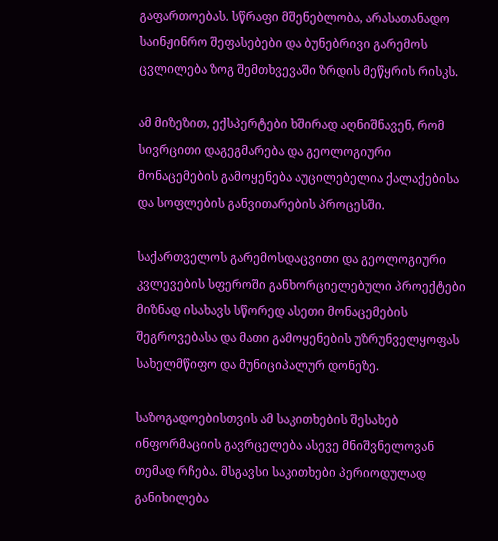გაფართოებას. სწრაფი მშენებლობა, არასათანადო საინჟინრო შეფასებები და ბუნებრივი გარემოს ცვლილება ზოგ შემთხვევაში ზრდის მეწყრის რისკს.

ამ მიზეზით, ექსპერტები ხშირად აღნიშნავენ, რომ სივრცითი დაგეგმარება და გეოლოგიური მონაცემების გამოყენება აუცილებელია ქალაქებისა და სოფლების განვითარების პროცესში.

საქართველოს გარემოსდაცვითი და გეოლოგიური კვლევების სფეროში განხორციელებული პროექტები მიზნად ისახავს სწორედ ასეთი მონაცემების შეგროვებასა და მათი გამოყენების უზრუნველყოფას სახელმწიფო და მუნიციპალურ დონეზე.

საზოგადოებისთვის ამ საკითხების შესახებ ინფორმაციის გავრცელება ასევე მნიშვნელოვან თემად რჩება. მსგავსი საკითხები პერიოდულად განიხილება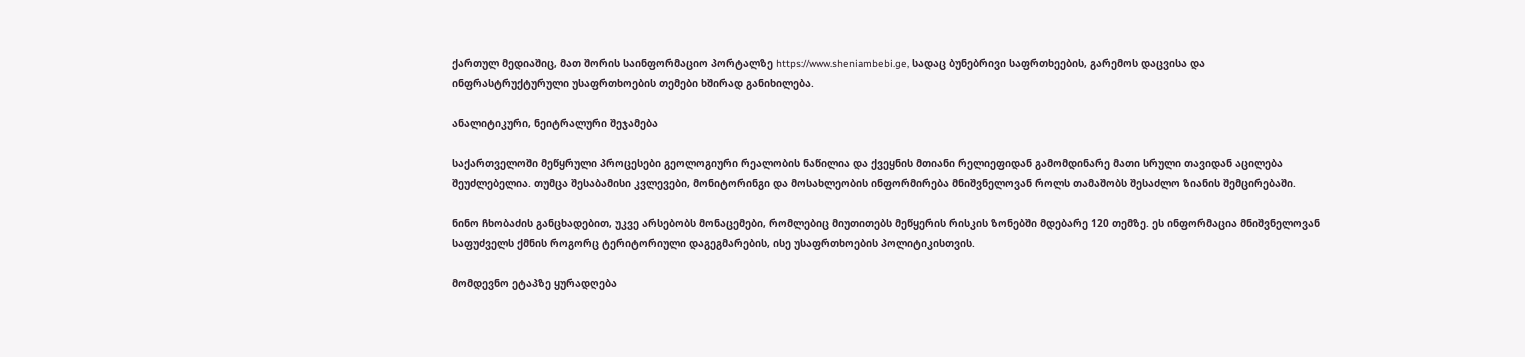ქართულ მედიაშიც, მათ შორის საინფორმაციო პორტალზე https://www.sheniambebi.ge, სადაც ბუნებრივი საფრთხეების, გარემოს დაცვისა და ინფრასტრუქტურული უსაფრთხოების თემები ხშირად განიხილება.

ანალიტიკური, ნეიტრალური შეჯამება

საქართველოში მეწყრული პროცესები გეოლოგიური რეალობის ნაწილია და ქვეყნის მთიანი რელიეფიდან გამომდინარე მათი სრული თავიდან აცილება შეუძლებელია. თუმცა შესაბამისი კვლევები, მონიტორინგი და მოსახლეობის ინფორმირება მნიშვნელოვან როლს თამაშობს შესაძლო ზიანის შემცირებაში.

ნინო ჩხობაძის განცხადებით, უკვე არსებობს მონაცემები, რომლებიც მიუთითებს მეწყერის რისკის ზონებში მდებარე 120 თემზე. ეს ინფორმაცია მნიშვნელოვან საფუძველს ქმნის როგორც ტერიტორიული დაგეგმარების, ისე უსაფრთხოების პოლიტიკისთვის.

მომდევნო ეტაპზე ყურადღება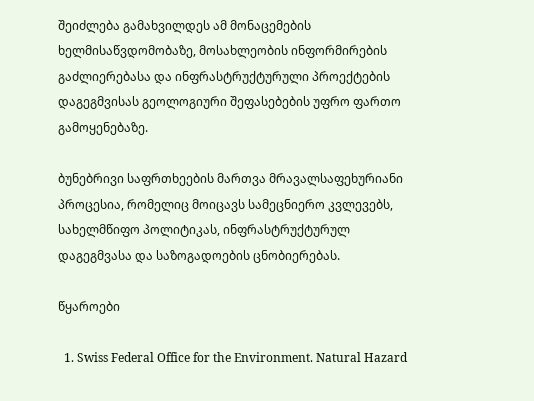შეიძლება გამახვილდეს ამ მონაცემების ხელმისაწვდომობაზე, მოსახლეობის ინფორმირების გაძლიერებასა და ინფრასტრუქტურული პროექტების დაგეგმვისას გეოლოგიური შეფასებების უფრო ფართო გამოყენებაზე.

ბუნებრივი საფრთხეების მართვა მრავალსაფეხურიანი პროცესია, რომელიც მოიცავს სამეცნიერო კვლევებს, სახელმწიფო პოლიტიკას, ინფრასტრუქტურულ დაგეგმვასა და საზოგადოების ცნობიერებას.

წყაროები

  1. Swiss Federal Office for the Environment. Natural Hazard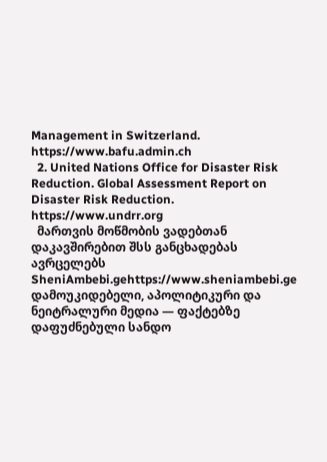Management in Switzerland. https://www.bafu.admin.ch
  2. United Nations Office for Disaster Risk Reduction. Global Assessment Report on Disaster Risk Reduction. https://www.undrr.org
  მართვის მოწმობის ვადებთან დაკავშირებით შსს განცხადებას ავრცელებს
SheniAmbebi.gehttps://www.sheniambebi.ge
დამოუკიდებელი, აპოლიტიკური და ნეიტრალური მედია — ფაქტებზე დაფუძნებული სანდო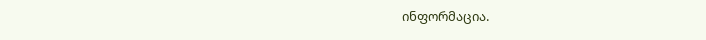ინფორმაცია.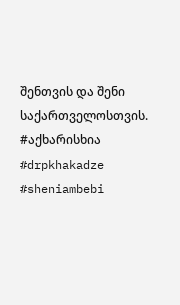შენთვის და შენი საქართველოსთვის. #აქხარისხია #drpkhakadze #sheniambebi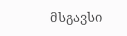მსგავსი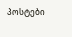პოსტები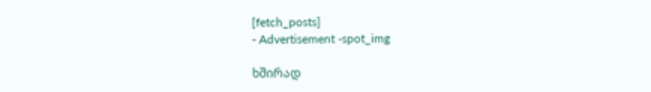[fetch_posts]
- Advertisement -spot_img

ხშირად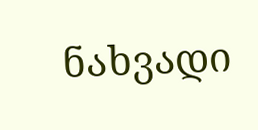ნახვადი